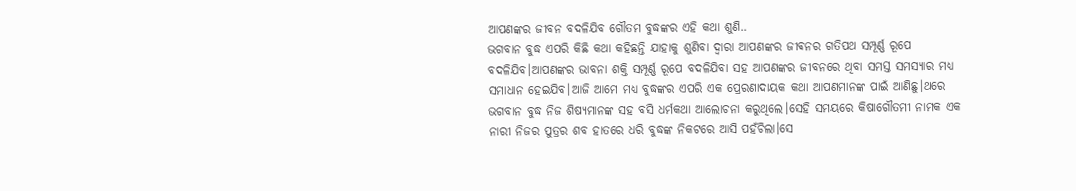ଆପଣଙ୍କର ଜୀବନ ବଦଳିଯିବ ଗୌତମ ବୁଦ୍ଧଙ୍କର ଏହି କଥା ଶୁଣି..
ଭଗବାନ ବୁଦ୍ଧ ଏପରି କିଛି କଥା କହିଛନ୍ତି ଯାହାକୁ ଶୁଣିବା ଦ୍ୱାରା ଆପଣଙ୍କର ଜୀଵନର ଗତିପଥ ସମ୍ପୂର୍ଣ୍ଣ ରୂପେ ବଦଳିଯିବ।ଆପଣଙ୍କର ଭାବନା ଶକ୍ତି ସମ୍ପୂର୍ଣ୍ଣ ରୂପେ ବଦଳିଯିବା ସହ ଆପଣଙ୍କର ଜୀବନରେ ଥିବା ସମସ୍ତ ସମସ୍ୟାର ମଧ୍ୟ ସମାଧାନ ହେଇଯିବ।ଆଜି ଆମେ ମଧ୍ୟ ବୁଦ୍ଧଙ୍କର ଏପରି ଏକ ପ୍ରେରଣାଦାୟକ କଥା ଆପଣମାନଙ୍କ ପାଇଁ ଆଣିଛୁ।ଥରେ ଭଗବାନ ବୁଦ୍ଧ ନିଜ ଶିଷ୍ୟମାନଙ୍କ ସହ ବସି ଧର୍ମକଥା ଆଲୋଚନା କରୁଥିଲେ।ସେହି ସମୟରେ କିଷାଗୌତମୀ ନାମକ ଏକ ନାରୀ ନିଜର ପୁତ୍ରର ଶବ ହାତରେ ଧରି ବୁଦ୍ଧଙ୍କ ନିକଟରେ ଆସି ପହଁଚିଲା।ସେ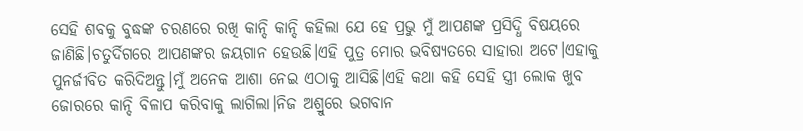ସେହି ଶବକୁ ବୁଦ୍ଧଙ୍କ ଚରଣରେ ରଖି କାନ୍ଦି କାନ୍ଦି କହିଲା ଯେ ହେ ପ୍ରଭୁ ମୁଁ ଆପଣଙ୍କ ପ୍ରସିଦ୍ଧି ବିଷୟରେ ଜାଣିଛି।ଚତୁର୍ଦିଗରେ ଆପଣଙ୍କର ଜୟଗାନ ହେଉଛି।ଏହି ପୁତ୍ର ମୋର ଭବିଷ୍ୟତରେ ସାହାରା ଅଟେ।ଏହାକୁ ପୁନର୍ଜୀବିତ କରିଦିଅନ୍ତୁ।ମୁଁ ଅନେକ ଆଶା ନେଇ ଏଠାକୁ ଆସିଛି।ଏହି କଥା କହି ସେହି ସ୍ତ୍ରୀ ଲୋକ ଖୁବ ଜୋରରେ କାନ୍ଦି ବିଳାପ କରିବାକୁ ଲାଗିଲା।ନିଜ ଅଶ୍ରୁରେ ଭଗବାନ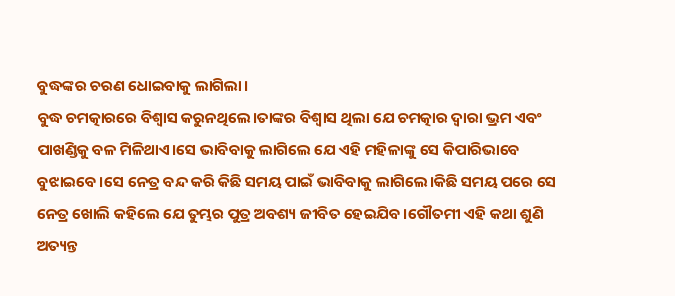ବୁଦ୍ଧଙ୍କର ଚରଣ ଧୋଇବାକୁ ଲାଗିଲା।
ବୁଦ୍ଧ ଚମତ୍କାରରେ ବିଶ୍ୱାସ କରୁନଥିଲେ।ତାଙ୍କର ବିଶ୍ୱାସ ଥିଲା ଯେ ଚମତ୍କାର ଦ୍ୱାରା ଭ୍ରମ ଏବଂ ପାଖଣ୍ଡିକୁ ବଳ ମିଳିଥାଏ।ସେ ଭାବିବାକୁ ଲାଗିଲେ ଯେ ଏହି ମହିଳାଙ୍କୁ ସେ କିପାରିଭାବେ ବୁଝାଇବେ।ସେ ନେତ୍ର ବନ୍ଦ କରି କିଛି ସମୟ ପାଇଁ ଭାବିବାକୁ ଲାଗିଲେ।କିଛି ସମୟ ପରେ ସେ ନେତ୍ର ଖୋଲି କହିଲେ ଯେ ତୁମ୍ଭର ପୁତ୍ର ଅବଶ୍ୟ ଜୀବିତ ହେଇଯିବ।ଗୌତମୀ ଏହି କଥା ଶୁଣି ଅତ୍ୟନ୍ତ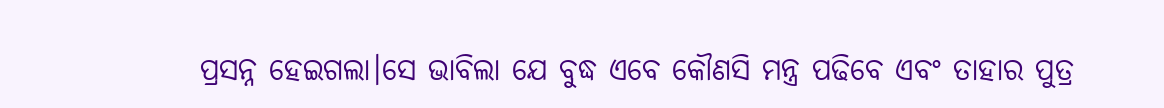ପ୍ରସନ୍ନ ହେଇଗଲା।ସେ ଭାବିଲା ଯେ ବୁଦ୍ଧ ଏବେ କୌଣସି ମନ୍ତ୍ର ପଢିବେ ଏବଂ ତାହାର ପୁତ୍ର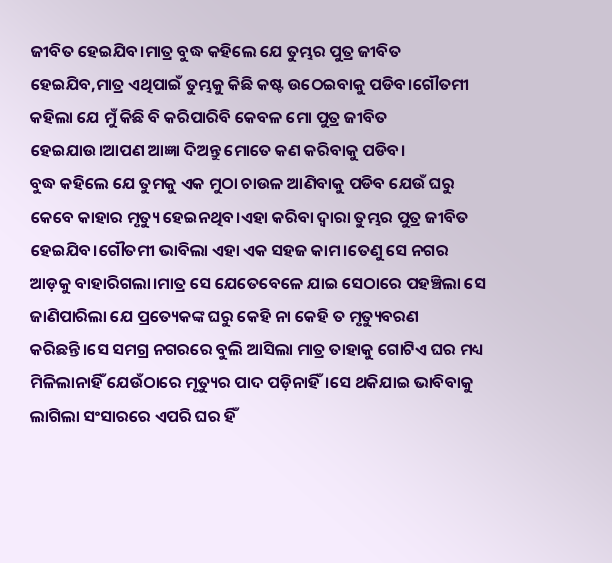ଜୀବିତ ହେଇଯିବ।ମାତ୍ର ବୁଦ୍ଧ କହିଲେ ଯେ ତୁମ୍ଭର ପୁତ୍ର ଜୀବିତ ହେଇଯିବ,ମାତ୍ର ଏଥିପାଇଁ ତୁମ୍ଭକୁ କିଛି କଷ୍ଟ ଉଠେଇବାକୁ ପଡିବ।ଗୌତମୀ କହିଲା ଯେ ମୁଁ କିଛି ବି କରିପାରିବି କେବଳ ମୋ ପୁତ୍ର ଜୀବିତ ହେଇଯାଉ।ଆପଣ ଆଜ୍ଞା ଦିଅନ୍ତୁ ମୋତେ କଣ କରିବାକୁ ପଡିବ।
ବୁଦ୍ଧ କହିଲେ ଯେ ତୁମକୁ ଏକ ମୁଠା ଚାଉଳ ଆଣିବାକୁ ପଡିବ ଯେଉଁ ଘରୁ କେବେ କାହାର ମୃତ୍ୟୁ ହେଇନଥିବ।ଏହା କରିବା ଦ୍ବାରା ତୁମ୍ଭର ପୁତ୍ର ଜୀବିତ ହେଇଯିବ।ଗୌତମୀ ଭାବିଲା ଏହା ଏକ ସହଜ କାମ।ତେଣୁ ସେ ନଗର ଆଡ଼କୁ ବାହାରିଗଲା।ମାତ୍ର ସେ ଯେତେବେଳେ ଯାଇ ସେଠାରେ ପହଞ୍ଚିଲା ସେ ଜାଣିପାରିଲା ଯେ ପ୍ରତ୍ୟେକଙ୍କ ଘରୁ କେହି ନା କେହି ତ ମୃତ୍ୟୁବରଣ କରିଛନ୍ତି।ସେ ସମଗ୍ର ନଗରରେ ବୁଲି ଆସିଲା ମାତ୍ର ତାହାକୁ ଗୋଟିଏ ଘର ମଧ୍ୟ ମିଳିଲାନାହିଁ ଯେଉଁଠାରେ ମୃତ୍ୟୁର ପାଦ ପଡ଼ିନାହିଁ।ସେ ଥକିଯାଇ ଭାବିବାକୁ ଲାଗିଲା ସଂସାରରେ ଏପରି ଘର ହିଁ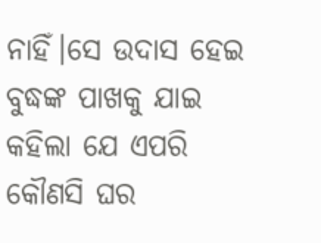ନାହିଁ।ସେ ଉଦାସ ହେଇ ବୁଦ୍ଧଙ୍କ ପାଖକୁ ଯାଇ କହିଲା ଯେ ଏପରି କୌଣସି ଘର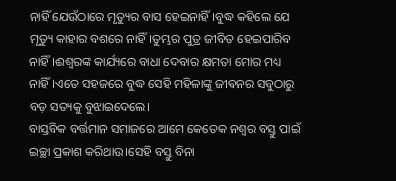ନାହିଁ ଯେଉଁଠାରେ ମୃତ୍ୟୁର ବାସ ହେଇନାହିଁ।ବୁଦ୍ଧ କହିଲେ ଯେ ମୃତ୍ୟୁ କାହାର ବଶରେ ନାହିଁ।ତୁମ୍ଭର ପୁତ୍ର ଜୀବିତ ହେଇପାରିବ ନାହିଁ।ଈଶ୍ୱରଙ୍କ କାର୍ଯ୍ୟରେ ବାଧା ଦେବାର କ୍ଷମତା ମୋର ମଧ୍ୟ ନାହିଁ।ଏତେ ସହଜରେ ବୁଦ୍ଧ ସେହି ମହିଳାଙ୍କୁ ଜୀଵନର ସବୁଠାରୁ ବଡ଼ ସତ୍ୟକୁ ବୁଝାଇଦେଲେ।
ବାସ୍ତବିକ ବର୍ତ୍ତମାନ ସମାଜରେ ଆମେ କେତେକ ନଶ୍ୱର ବସ୍ତୁ ପାଇଁ ଇଚ୍ଛା ପ୍ରକାଶ କରିଥାଉ।ସେହି ବସ୍ତୁ ବିନା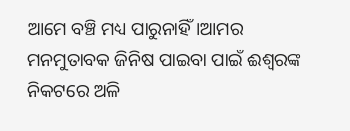ଆମେ ବଞ୍ଚି ମଧ୍ୟ ପାରୁନାହିଁ।ଆମର ମନମୁତାବକ ଜିନିଷ ପାଇବା ପାଇଁ ଈଶ୍ୱରଙ୍କ ନିକଟରେ ଅଳି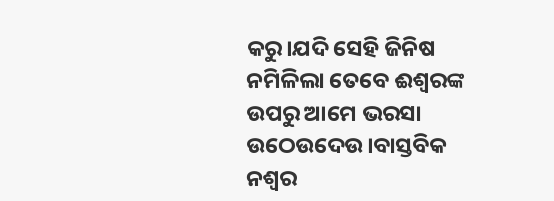କରୁ।ଯଦି ସେହି ଜିନିଷ ନମିଳିଲା ତେବେ ଈଶ୍ୱରଙ୍କ ଉପରୁ ଆମେ ଭରସା ଉଠେଉଦେଉ।ବାସ୍ତବିକ ନଶ୍ୱର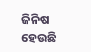ଜିନିଷ ହେଉଛି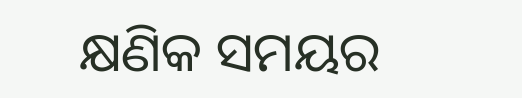କ୍ଷଣିକ ସମୟର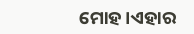ମୋହ।ଏହାର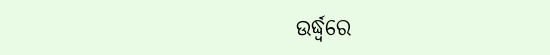ଉର୍ଦ୍ଧ୍ବରେ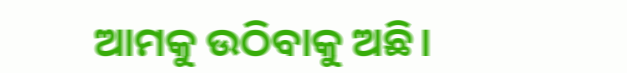ଆମକୁ ଉଠିବାକୁ ଅଛି।